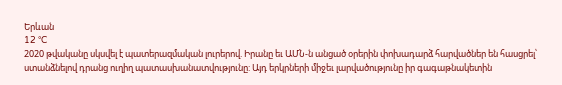Երևան
12 °C
2020 թվականը սկսվել է պատերազմական լուրերով. Իրանը եւ ԱՄՆ-ն անցած օրերին փոխադարձ հարվածներ են հասցրել՝ ստանձնելով դրանց ուղիղ պատասխանատվությունը: Այդ երկրների միջեւ լարվածությունը իր գագաթնակետին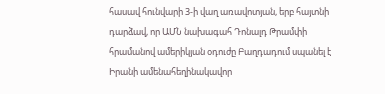հասավ հունվարի 3-ի վաղ առավոտյան, երբ հայտնի դարձավ, որ ԱՄՆ նախագահ Դոնալդ Թրամփի հրամանով ամերիկյան օդուժը Բաղդադում սպանել է Իրանի ամենահեղինակավոր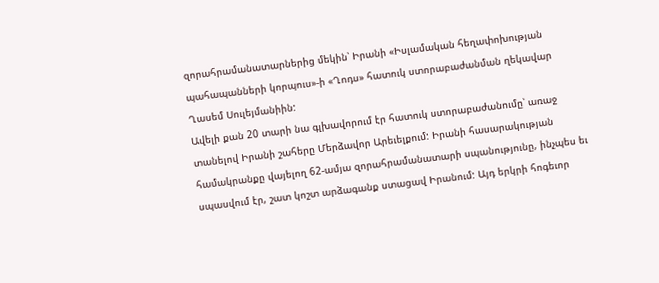զորահրամանատարներից մեկին՝ Իրանի «Իսլամական հեղափոխության պահապանների կորպուս»-ի «Ղոդս» հատուկ ստորաբաժանման ղեկավար Ղասեմ Սուլեյմանիին:
Ավելի քան 20 տարի նա գլխավորում էր հատուկ ստորաբաժանումը՝ առաջ տանելով Իրանի շահերը Մերձավոր Արեւելքում: Իրանի հասարակության համակրանքը վայելող 62-ամյա զորահրամանատարի սպանությունը, ինչպես եւ սպասվում էր, շատ կոշտ արձագանք ստացավ Իրանում: Այդ երկրի հոգեւոր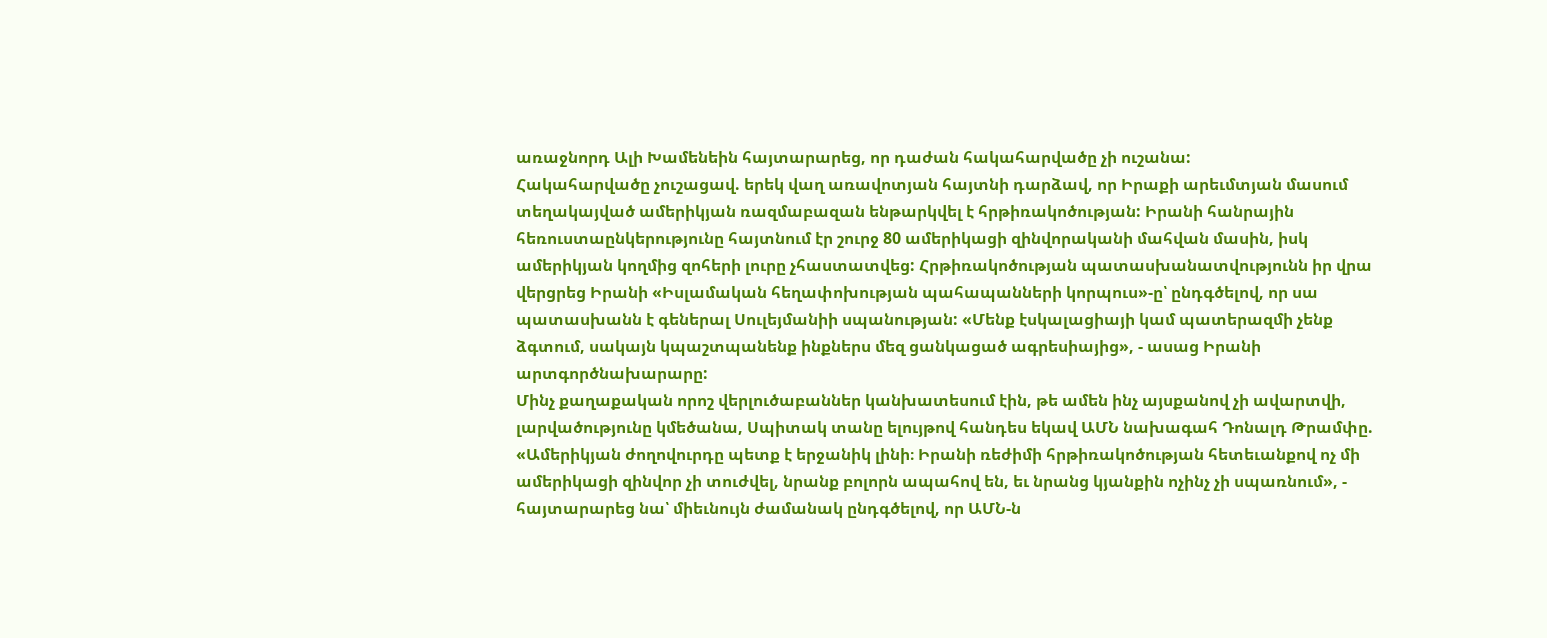առաջնորդ Ալի Խամենեին հայտարարեց, որ դաժան հակահարվածը չի ուշանա:
Հակահարվածը չուշացավ. երեկ վաղ առավոտյան հայտնի դարձավ, որ Իրաքի արեւմտյան մասում տեղակայված ամերիկյան ռազմաբազան ենթարկվել է հրթիռակոծության: Իրանի հանրային հեռուստաընկերությունը հայտնում էր շուրջ 80 ամերիկացի զինվորականի մահվան մասին, իսկ ամերիկյան կողմից զոհերի լուրը չհաստատվեց: Հրթիռակոծության պատասխանատվությունն իր վրա վերցրեց Իրանի «Իսլամական հեղափոխության պահապանների կորպուս»-ը՝ ընդգծելով, որ սա պատասխանն է գեներալ Սուլեյմանիի սպանության: «Մենք էսկալացիայի կամ պատերազմի չենք ձգտում, սակայն կպաշտպանենք ինքներս մեզ ցանկացած ագրեսիայից», - ասաց Իրանի արտգործնախարարը:
Մինչ քաղաքական որոշ վերլուծաբաններ կանխատեսում էին, թե ամեն ինչ այսքանով չի ավարտվի, լարվածությունը կմեծանա, Սպիտակ տանը ելույթով հանդես եկավ ԱՄՆ նախագահ Դոնալդ Թրամփը. «Ամերիկյան ժողովուրդը պետք է երջանիկ լինի։ Իրանի ռեժիմի հրթիռակոծության հետեւանքով ոչ մի ամերիկացի զինվոր չի տուժվել, նրանք բոլորն ապահով են, եւ նրանց կյանքին ոչինչ չի սպառնում», - հայտարարեց նա՝ միեւնույն ժամանակ ընդգծելով, որ ԱՄՆ-ն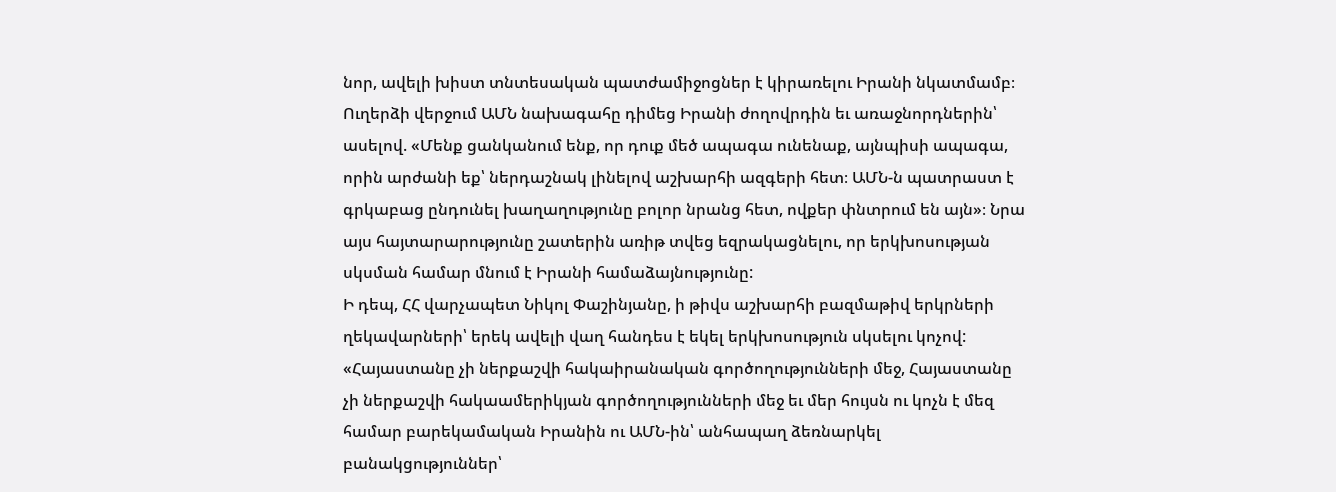նոր, ավելի խիստ տնտեսական պատժամիջոցներ է կիրառելու Իրանի նկատմամբ։
Ուղերձի վերջում ԱՄՆ նախագահը դիմեց Իրանի ժողովրդին եւ առաջնորդներին՝ ասելով. «Մենք ցանկանում ենք, որ դուք մեծ ապագա ունենաք, այնպիսի ապագա, որին արժանի եք՝ ներդաշնակ լինելով աշխարհի ազգերի հետ։ ԱՄՆ-ն պատրաստ է գրկաբաց ընդունել խաղաղությունը բոլոր նրանց հետ, ովքեր փնտրում են այն»։ Նրա այս հայտարարությունը շատերին առիթ տվեց եզրակացնելու, որ երկխոսության սկսման համար մնում է Իրանի համաձայնությունը:
Ի դեպ, ՀՀ վարչապետ Նիկոլ Փաշինյանը, ի թիվս աշխարհի բազմաթիվ երկրների ղեկավարների՝ երեկ ավելի վաղ հանդես է եկել երկխոսություն սկսելու կոչով: «Հայաստանը չի ներքաշվի հակաիրանական գործողությունների մեջ, Հայաստանը չի ներքաշվի հակաամերիկյան գործողությունների մեջ եւ մեր հույսն ու կոչն է մեզ համար բարեկամական Իրանին ու ԱՄՆ-ին՝ անհապաղ ձեռնարկել բանակցություններ՝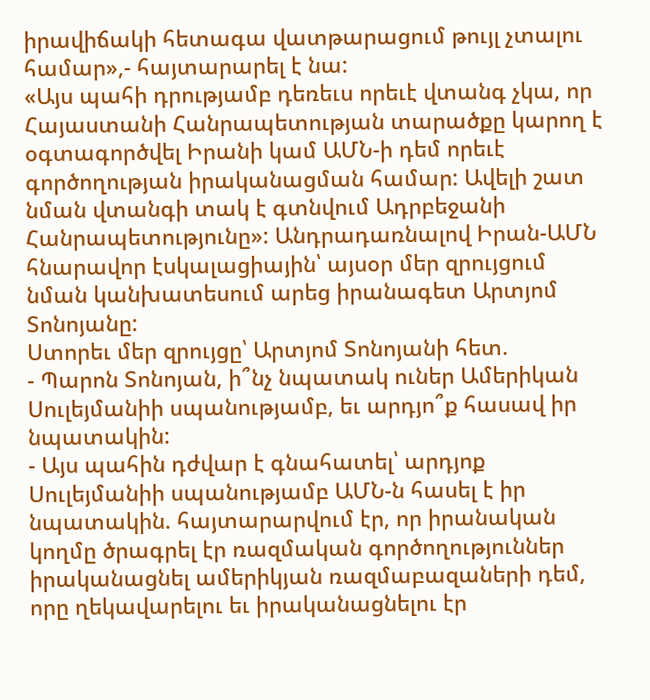իրավիճակի հետագա վատթարացում թույլ չտալու համար»,- հայտարարել է նա:
«Այս պահի դրությամբ դեռեւս որեւէ վտանգ չկա, որ Հայաստանի Հանրապետության տարածքը կարող է օգտագործվել Իրանի կամ ԱՄՆ-ի դեմ որեւէ գործողության իրականացման համար: Ավելի շատ նման վտանգի տակ է գտնվում Ադրբեջանի Հանրապետությունը»: Անդրադառնալով Իրան-ԱՄՆ հնարավոր էսկալացիային՝ այսօր մեր զրույցում նման կանխատեսում արեց իրանագետ Արտյոմ Տոնոյանը:
Ստորեւ մեր զրույցը՝ Արտյոմ Տոնոյանի հետ.
- Պարոն Տոնոյան, ի՞նչ նպատակ ուներ Ամերիկան Սուլեյմանիի սպանությամբ, եւ արդյո՞ք հասավ իր նպատակին:
- Այս պահին դժվար է գնահատել՝ արդյոք Սուլեյմանիի սպանությամբ ԱՄՆ-ն հասել է իր նպատակին. հայտարարվում էր, որ իրանական կողմը ծրագրել էր ռազմական գործողություններ իրականացնել ամերիկյան ռազմաբազաների դեմ, որը ղեկավարելու եւ իրականացնելու էր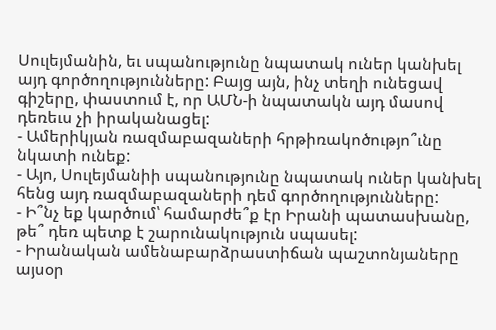Սուլեյմանին, եւ սպանությունը նպատակ ուներ կանխել այդ գործողությունները: Բայց այն, ինչ տեղի ունեցավ գիշերը, փաստում է, որ ԱՄՆ-ի նպատակն այդ մասով դեռեւս չի իրականացել:
- Ամերիկյան ռազմաբազաների հրթիռակոծությո՞ւնը նկատի ունեք:
- Այո, Սուլեյմանիի սպանությունը նպատակ ուներ կանխել հենց այդ ռազմաբազաների դեմ գործողությունները:
- Ի՞նչ եք կարծում՝ համարժե՞ք էր Իրանի պատասխանը, թե՞ դեռ պետք է շարունակություն սպասել:
- Իրանական ամենաբարձրաստիճան պաշտոնյաները այսօր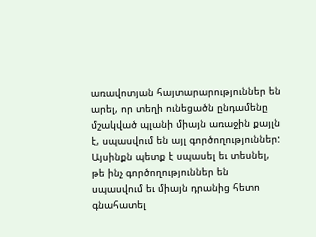առավոտյան հայտարարություններ են արել, որ տեղի ունեցածն ընդամենը մշակված պլանի միայն առաջին քայլն է, սպասվում են այլ գործողություններ: Այսինքն պետք է սպասել եւ տեսնել, թե ինչ գործողություններ են սպասվում եւ միայն դրանից հետո գնահատել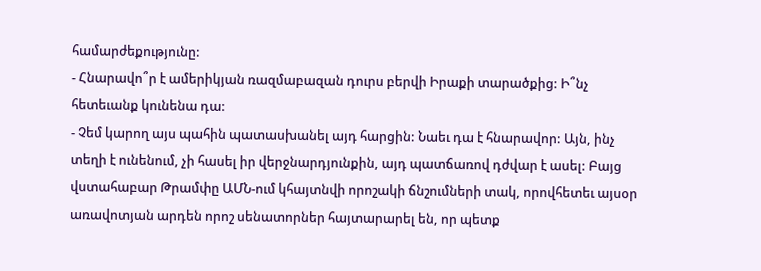համարժեքությունը:
- Հնարավո՞ր է ամերիկյան ռազմաբազան դուրս բերվի Իրաքի տարածքից: Ի՞նչ հետեւանք կունենա դա:
- Չեմ կարող այս պահին պատասխանել այդ հարցին: Նաեւ դա է հնարավոր: Այն, ինչ տեղի է ունենում, չի հասել իր վերջնարդյունքին, այդ պատճառով դժվար է ասել: Բայց վստահաբար Թրամփը ԱՄՆ-ում կհայտնվի որոշակի ճնշումների տակ, որովհետեւ այսօր առավոտյան արդեն որոշ սենատորներ հայտարարել են, որ պետք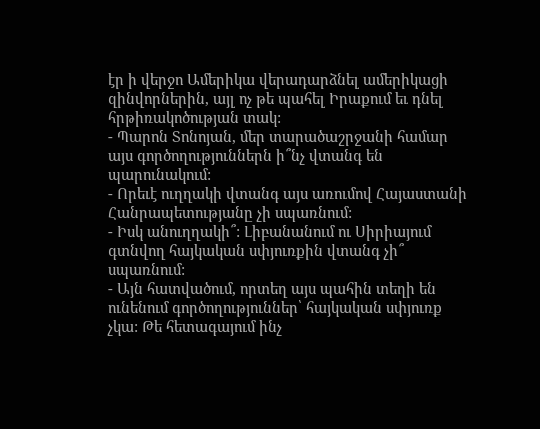էր ի վերջո Ամերիկա վերադարձնել ամերիկացի զինվորներին, այլ ոչ թե պահել Իրաքում եւ դնել հրթիռակոծության տակ:
- Պարոն Տոնոյան, մեր տարածաշրջանի համար այս գործողություններն ի՞նչ վտանգ են պարունակում:
- Որեւէ ուղղակի վտանգ այս առումով Հայաստանի Հանրապետությանը չի սպառնում:
- Իսկ անուղղակի՞: Լիբանանում ու Սիրիայում գտնվող հայկական սփյուռքին վտանգ չի՞ սպառնում:
- Այն հատվածում, որտեղ այս պահին տեղի են ունենում գործողություններ՝ հայկական սփյուռք չկա: Թե հետագայում ինչ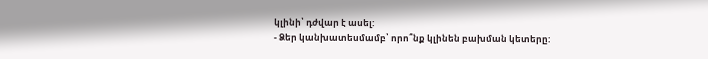կլինի՝ դժվար է ասել:
- Ձեր կանխատեսմամբ՝ որո՞նք կլինեն բախման կետերը: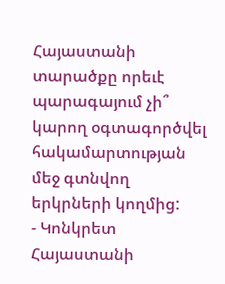Հայաստանի տարածքը որեւէ պարագայում չի՞ կարող օգտագործվել հակամարտության մեջ գտնվող երկրների կողմից:
- Կոնկրետ Հայաստանի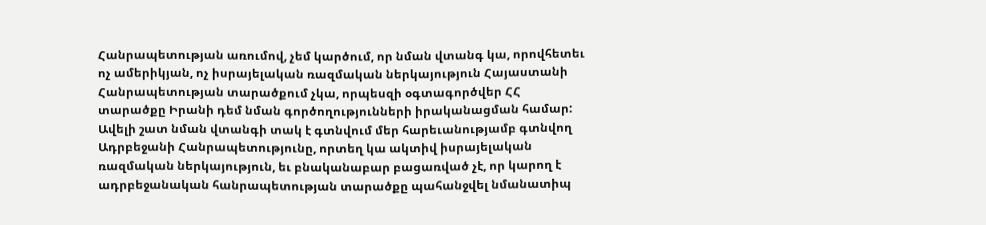Հանրապետության առումով, չեմ կարծում, որ նման վտանգ կա, որովհետեւ ոչ ամերիկյան, ոչ իսրայելական ռազմական ներկայություն Հայաստանի Հանրապետության տարածքում չկա, որպեսզի օգտագործվեր ՀՀ տարածքը Իրանի դեմ նման գործողությունների իրականացման համար: Ավելի շատ նման վտանգի տակ է գտնվում մեր հարեւանությամբ գտնվող Ադրբեջանի Հանրապետությունը, որտեղ կա ակտիվ իսրայելական ռազմական ներկայություն, եւ բնականաբար բացառված չէ, որ կարող է ադրբեջանական հանրապետության տարածքը պահանջվել նմանատիպ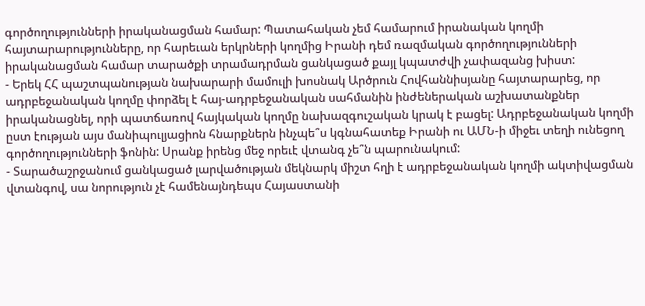գործողությունների իրականացման համար: Պատահական չեմ համարում իրանական կողմի հայտարարությունները, որ հարեւան երկրների կողմից Իրանի դեմ ռազմական գործողությունների իրականացման համար տարածքի տրամադրման ցանկացած քայլ կպատժվի չափազանց խիստ:
- Երեկ ՀՀ պաշտպանության նախարարի մամուլի խոսնակ Արծրուն Հովհաննիսյանը հայտարարեց, որ ադրբեջանական կողմը փորձել է հայ-ադրբեջանական սահմանին ինժեներական աշխատանքներ իրականացնել, որի պատճառով հայկական կողմը նախազգուշական կրակ է բացել: Ադրբեջանական կողմի ըստ էության այս մանիպուլյացիոն հնարքներն ինչպե՞ս կգնահատեք Իրանի ու ԱՄՆ-ի միջեւ տեղի ունեցող գործողությունների ֆոնին: Սրանք իրենց մեջ որեւէ վտանգ չե՞ն պարունակում:
- Տարածաշրջանում ցանկացած լարվածության մեկնարկ միշտ հղի է ադրբեջանական կողմի ակտիվացման վտանգով, սա նորություն չէ համենայնդեպս Հայաստանի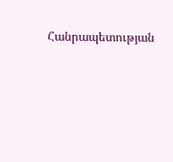Հանրապետության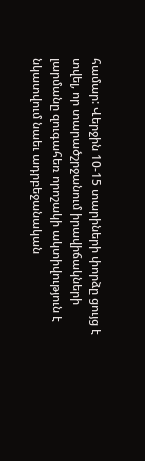համար: Վերջին 10-15 տարիների փորձը ցույց է տվել, որ տարածշրջանում իրավիճակների լարմանը զուգահեռ որոշակի ակտիվություն է նկատվում նաեւ ադրբեջանական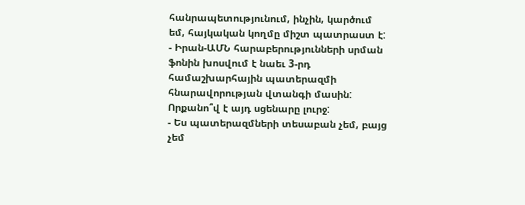հանրապետությունում, ինչին, կարծում եմ, հայկական կողմը միշտ պատրաստ է:
- Իրան-ԱՄՆ հարաբերությունների սրման ֆոնին խոսվում է նաեւ 3-րդ համաշխարհային պատերազմի հնարավորության վտանգի մասին: Որքանո՞վ է այդ սցենարը լուրջ:
- Ես պատերազմների տեսաբան չեմ, բայց չեմ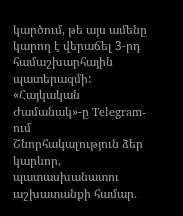կարծում, թե այս ամենը կարող է վերաճել 3-րդ համաշխարհային պատերազմի:
«Հայկական Ժամանակ»-ը Telegram-ում
Շնորհակալություն ձեր կարևոր, պատասխանատու աշխատանքի համար․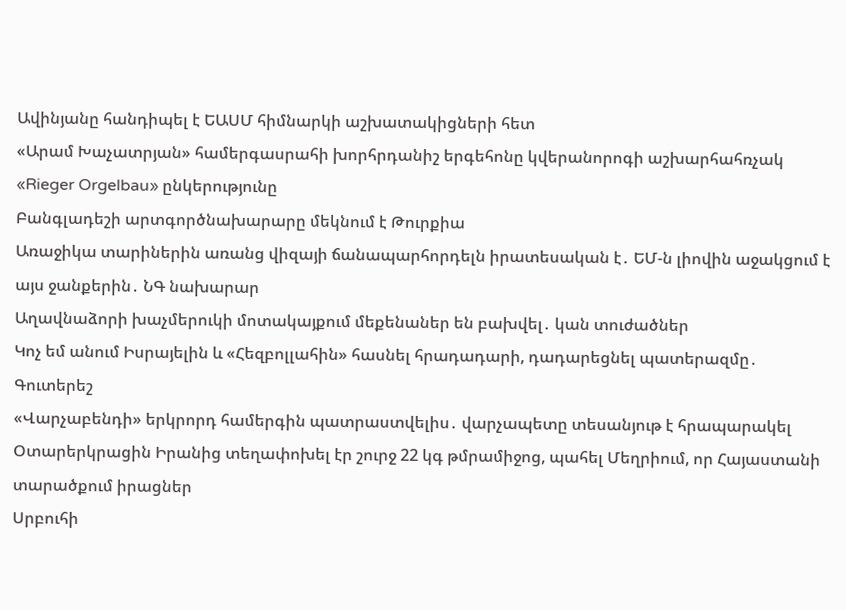Ավինյանը հանդիպել է ԵԱՍՄ հիմնարկի աշխատակիցների հետ
«Արամ Խաչատրյան» համերգասրահի խորհրդանիշ երգեհոնը կվերանորոգի աշխարհահռչակ «Rieger Orgelbau» ընկերությունը
Բանգլադեշի արտգործնախարարը մեկնում է Թուրքիա
Առաջիկա տարիներին առանց վիզայի ճանապարհորդելն իրատեսական է․ ԵՄ-ն լիովին աջակցում է այս ջանքերին․ ՆԳ նախարար
Աղավնաձորի խաչմերուկի մոտակայքում մեքենաներ են բախվել․ կան տուժածներ
Կոչ եմ անում Իսրայելին և «Հեզբոլլահին» հասնել հրադադարի, դադարեցնել պատերազմը․ Գուտերեշ
«Վարչաբենդի» երկրորդ համերգին պատրաստվելիս․ վարչապետը տեսանյութ է հրապարակել
Օտարերկրացին Իրանից տեղափոխել էր շուրջ 22 կգ թմրամիջոց, պահել Մեղրիում, որ Հայաստանի տարածքում իրացներ
Սրբուհի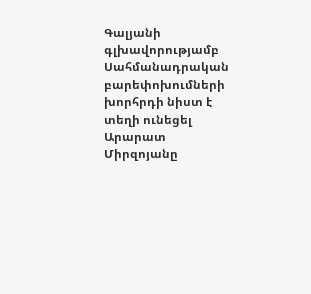Գալյանի գլխավորությամբ Սահմանադրական բարեփոխումների խորհրդի նիստ է տեղի ունեցել
Արարատ Միրզոյանը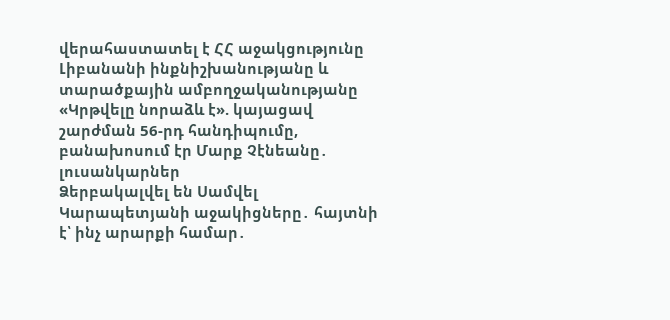վերահաստատել է ՀՀ աջակցությունը Լիբանանի ինքնիշխանությանը և տարածքային ամբողջականությանը
«Կրթվելը նորաձև է». կայացավ շարժման 56-րդ հանդիպումը, բանախոսում էր Մարք Չէնեանը․ լուսանկարներ
Ձերբակալվել են Սամվել Կարապետյանի աջակիցները․ հայտնի է՝ ինչ արարքի համար․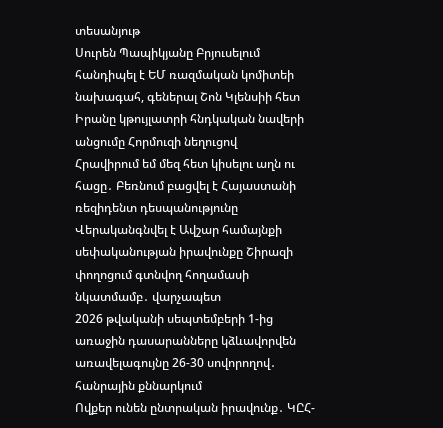տեսանյութ
Սուրեն Պապիկյանը Բրյուսելում հանդիպել է ԵՄ ռազմական կոմիտեի նախագահ, գեներալ Շոն Կլենսիի հետ
Իրանը կթույլատրի հնդկական նավերի անցումը Հորմուզի նեղուցով
Հրավիրում եմ մեզ հետ կիսելու աղն ու հացը․ Բեռնում բացվել է Հայաստանի ռեզիդենտ դեսպանությունը
Վերականգնվել է Ավշար համայնքի սեփականության իրավունքը Շիրազի փողոցում գտնվող հողամասի նկատմամբ․ վարչապետ
2026 թվականի սեպտեմբերի 1-ից առաջին դասարանները կձևավորվեն առավելագույնը 26-30 սովորողով․ հանրային քննարկում
Ովքեր ունեն ընտրական իրավունք․ ԿԸՀ-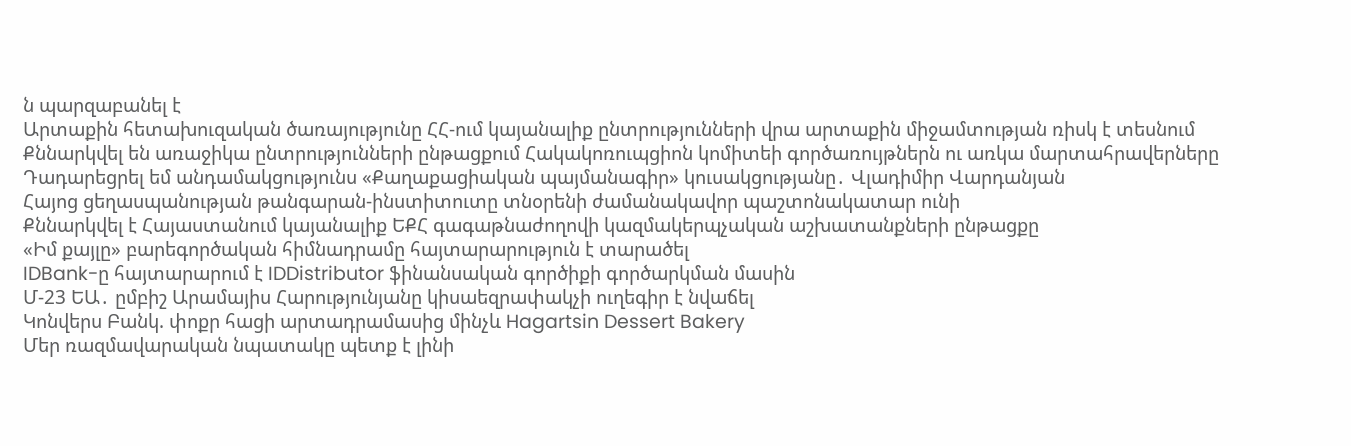ն պարզաբանել է
Արտաքին հետախուզական ծառայությունը ՀՀ-ում կայանալիք ընտրությունների վրա արտաքին միջամտության ռիսկ է տեսնում
Քննարկվել են առաջիկա ընտրությունների ընթացքում Հակակոռուպցիոն կոմիտեի գործառույթներն ու առկա մարտահրավերները
Դադարեցրել եմ անդամակցությունս «Քաղաքացիական պայմանագիր» կուսակցությանը․ Վլադիմիր Վարդանյան
Հայոց ցեղասպանության թանգարան-ինստիտուտը տնօրենի ժամանակավոր պաշտոնակատար ունի
Քննարկվել է Հայաստանում կայանալիք ԵՔՀ գագաթնաժողովի կազմակերպչական աշխատանքների ընթացքը
«Իմ քայլը» բարեգործական հիմնադրամը հայտարարություն է տարածել
IDBank-ը հայտարարում է IDDistributor ֆինանսական գործիքի գործարկման մասին
Մ-23 ԵԱ․ ըմբիշ Արամայիս Հարությունյանը կիսաեզրափակչի ուղեգիր է նվաճել
Կոնվերս Բանկ. փոքր հացի արտադրամասից մինչև Hagartsin Dessert Bakery
Մեր ռազմավարական նպատակը պետք է լինի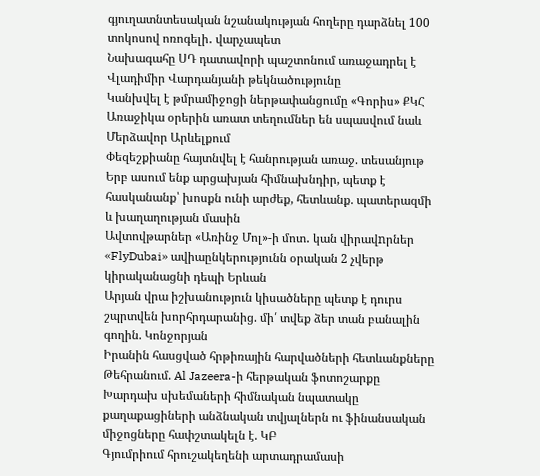գյուղատնտեսական նշանակության հողերը դարձնել 100 տոկոսով ոռոգելի․ վարչապետ
Նախագահը ՍԴ դատավորի պաշտոնում առաջադրել է Վլադիմիր Վարդանյանի թեկնածությունը
Կանխվել է թմրամիջոցի ներթափանցումը «Գորիս» ՔԿՀ
Առաջիկա օրերին առատ տեղումներ են սպասվում նաև Մերձավոր Արևելքում
Փեզեշքիանը հայտնվել է հանրության առաջ. տեսանյութ
Երբ ասում ենք արցախյան հիմնախնդիր, պետք է հասկանանք՝ խոսքն ունի արժեք, հետևանք. պատերազմի և խաղաղության մասին
Ավտովթարներ «Առինջ Մոլ»-ի մոտ․ կան վիրավnրներ
«FlyDubai» ավիաընկերությունն օրական 2 չվերթ կիրականացնի դեպի Երևան
Արյան վրա իշխանություն կիսածները պետք է դուրս շպրտվեն խորհրդարանից. մի՛ տվեք ձեր տան բանալին գողին. Կոնջորյան
Իրանին հասցված հրթիռային հարվածների հետևանքները Թեհրանում. Al Jazeera-ի հերթական ֆոտոշարքը
Խարդախ սխեմաների հիմնական նպատակը քաղաքացիների անձնական տվյալներն ու ֆինանսական միջոցները հափշտակելն է. ԿԲ
Գյումրիում հրուշակեղենի արտադրամասի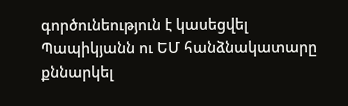գործունեություն է կասեցվել
Պապիկյանն ու ԵՄ հանձնակատարը քննարկել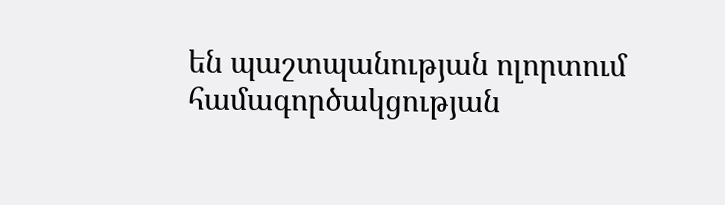են պաշտպանության ոլորտում համագործակցության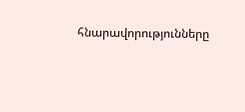հնարավորությունները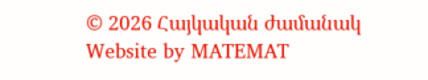© 2026 Հայկական ժամանակ
Website by MATEMAT